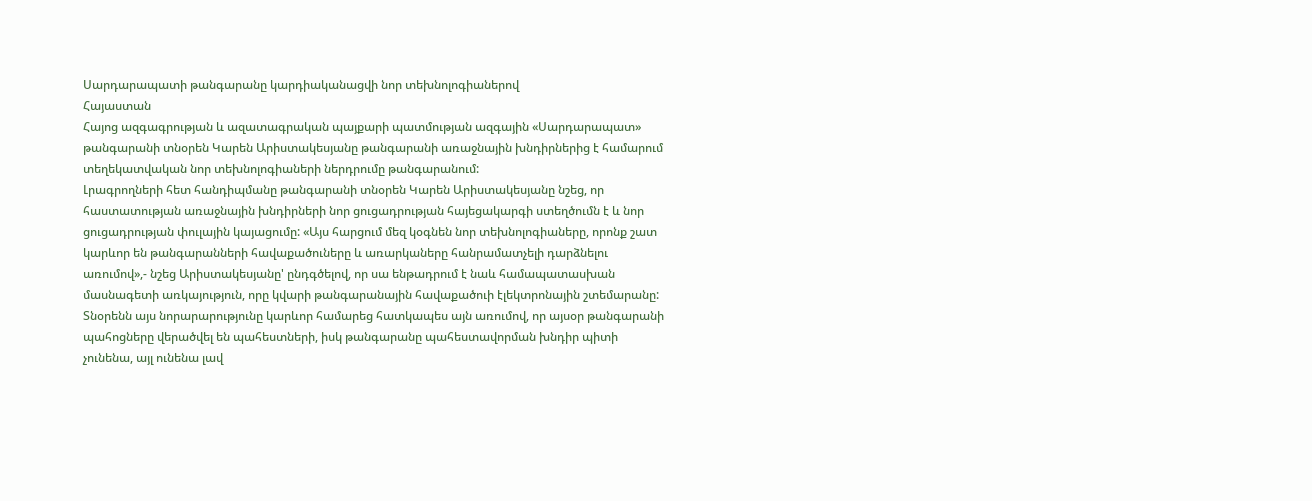Սարդարապատի թանգարանը կարդիականացվի նոր տեխնոլոգիաներով
Հայաստան
Հայոց ազգագրության և ազատագրական պայքարի պատմության ազգային «Սարդարապատ» թանգարանի տնօրեն Կարեն Արիստակեսյանը թանգարանի առաջնային խնդիրներից է համարում տեղեկատվական նոր տեխնոլոգիաների ներդրումը թանգարանում:
Լրագրողների հետ հանդիպմանը թանգարանի տնօրեն Կարեն Արիստակեսյանը նշեց, որ հաստատության առաջնային խնդիրների նոր ցուցադրության հայեցակարգի ստեղծումն է և նոր ցուցադրության փուլային կայացումը: «Այս հարցում մեզ կօգնեն նոր տեխնոլոգիաները, որոնք շատ կարևոր են թանգարանների հավաքածուները և առարկաները հանրամատչելի դարձնելու առումով»,- նշեց Արիստակեսյանը' ընդգծելով, որ սա ենթադրում է նաև համապատասխան մասնագետի առկայություն, որը կվարի թանգարանային հավաքածուի էլեկտրոնային շտեմարանը:
Տնօրենն այս նորարարությունը կարևոր համարեց հատկապես այն առումով, որ այսօր թանգարանի պահոցները վերածվել են պահեստների, իսկ թանգարանը պահեստավորման խնդիր պիտի չունենա, այլ ունենա լավ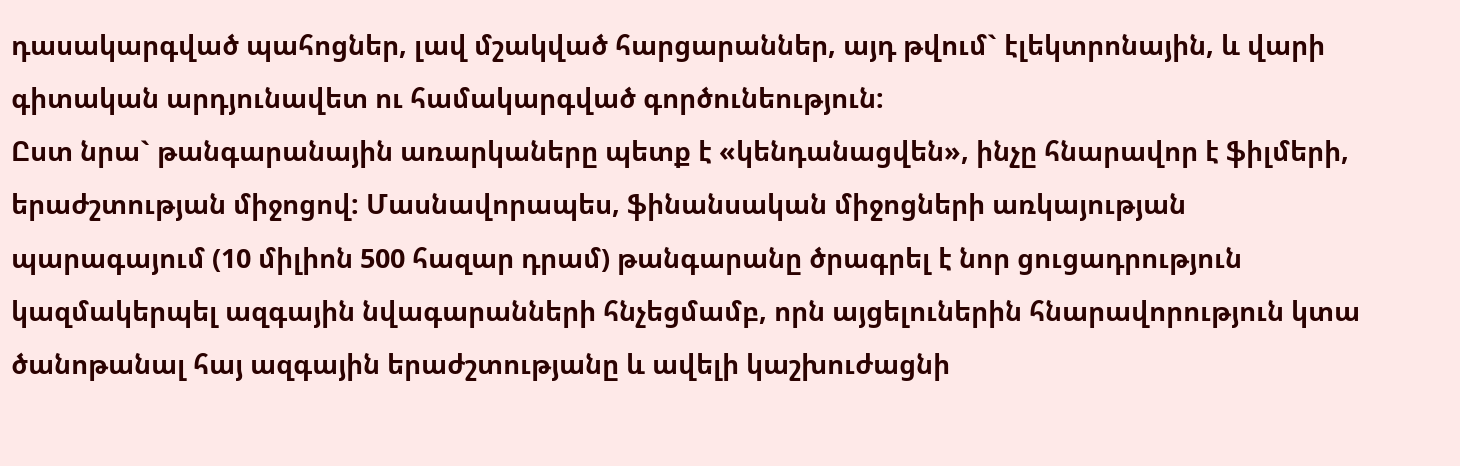դասակարգված պահոցներ, լավ մշակված հարցարաններ, այդ թվում` էլեկտրոնային, և վարի գիտական արդյունավետ ու համակարգված գործունեություն:
Ըստ նրա` թանգարանային առարկաները պետք է «կենդանացվեն», ինչը հնարավոր է ֆիլմերի, երաժշտության միջոցով: Մասնավորապես, ֆինանսական միջոցների առկայության պարագայում (10 միլիոն 500 հազար դրամ) թանգարանը ծրագրել է նոր ցուցադրություն կազմակերպել ազգային նվագարանների հնչեցմամբ, որն այցելուներին հնարավորություն կտա ծանոթանալ հայ ազգային երաժշտությանը և ավելի կաշխուժացնի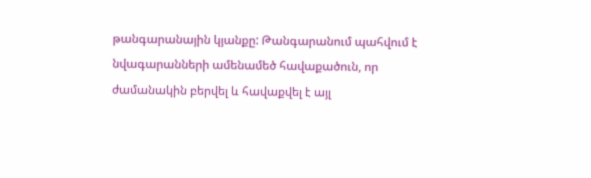թանգարանային կյանքը: Թանգարանում պահվում է նվագարանների ամենամեծ հավաքածուն, որ ժամանակին բերվել և հավաքվել է այլ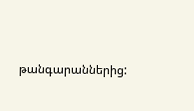թանգարաններից: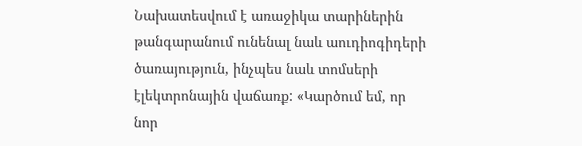Նախատեսվում է առաջիկա տարիներին թանգարանում ունենալ նաև աուդիոգիդերի ծառայություն, ինչպես նաև տոմսերի էլեկտրոնային վաճառք: «Կարծում եմ, որ նոր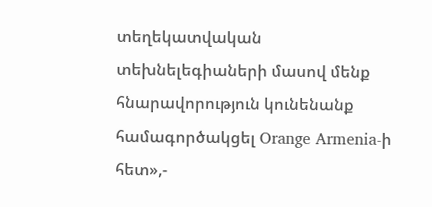տեղեկատվական տեխնելեգիաների մասով մենք հնարավորություն կունենանք համագործակցել Orange Armenia-ի հետ»,-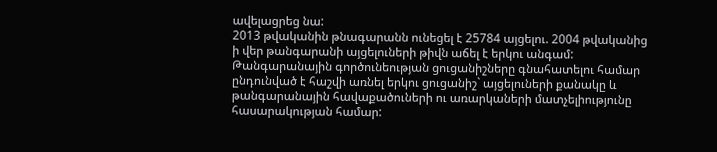ավելացրեց նա:
2013 թվականին թնագարանն ունեցել է 25784 այցելու. 2004 թվականից ի վեր թանգարանի այցելուների թիվն աճել է երկու անգամ: Թանգարանային գործունեության ցուցանիշները գնահատելու համար ընդունված է հաշվի առնել երկու ցուցանիշ` այցելուների քանակը և թանգարանային հավաքածուների ու առարկաների մատչելիությունը հասարակության համար: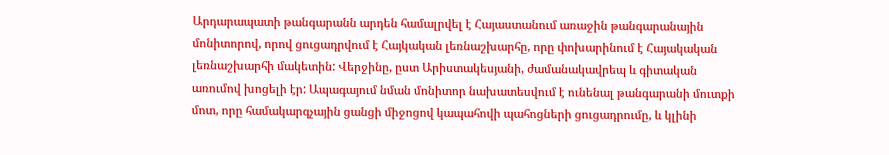Արդարապատի թանգարանն արդեն համալրվել է Հայաստանում առաջին թանգարանային մոնիտորով, որով ցուցադրվում է Հայկական լեռնաշխարհը, որը փոխարինում է Հայակական լեռնաշխարհի մակետին: Վերջինը, ըստ Արիստակեսյանի, ժամանակավրեպ և գիտական առումով խոցելի էր: Ապագայում նման մոնիտոր նախատեսվում է ունենալ թանգարանի մուտքի մոտ, որը համակարգչային ցանցի միջոցով կապահովի պահոցների ցուցադրումը, և կլինի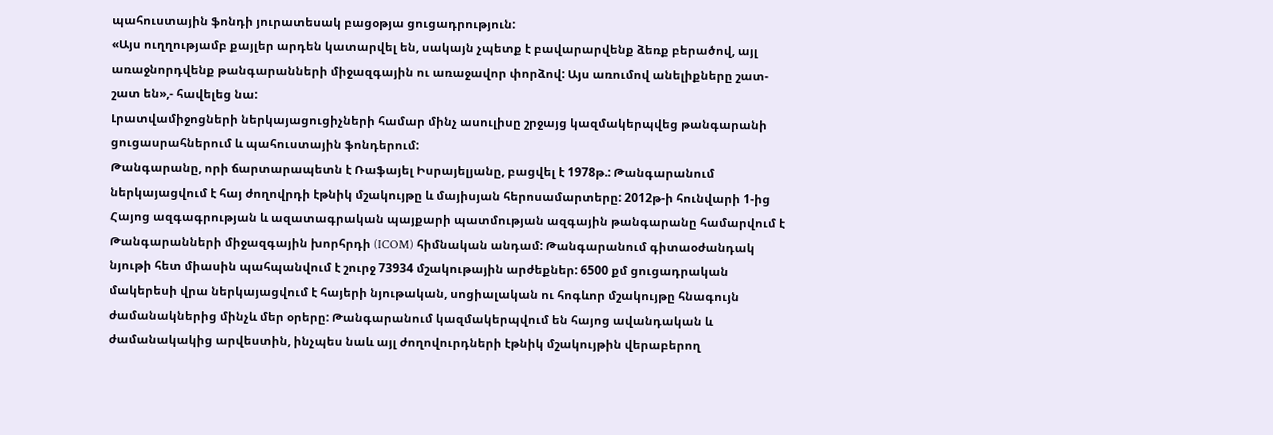պահուստային ֆոնդի յուրատեսակ բացօթյա ցուցադրություն:
«Այս ուղղությամբ քայլեր արդեն կատարվել են, սակայն չպետք է բավարարվենք ձեռք բերածով, այլ առաջնորդվենք թանգարանների միջազգային ու առաջավոր փորձով: Այս առումով անելիքները շատ-շատ են»,- հավելեց նա:
Լրատվամիջոցների ներկայացուցիչների համար մինչ ասուլիսը շրջայց կազմակերպվեց թանգարանի ցուցասրահներում և պահուստային ֆոնդերում:
Թանգարանը, որի ճարտարապետն է Ռաֆայել Իսրայելյանը, բացվել է 1978թ.: Թանգարանում ներկայացվում է հայ ժողովրդի էթնիկ մշակույթը և մայիսյան հերոսամարտերը: 2012թ-ի հունվարի 1-ից Հայոց ազգագրության և ազատագրական պայքարի պատմության ազգային թանգարանը համարվում է Թանգարանների միջազգային խորհրդի (ICOM) հիմնական անդամ: Թանգարանում գիտաօժանդակ նյութի հետ միասին պահպանվում է շուրջ 73934 մշակութային արժեքներ: 6500 քմ ցուցադրական մակերեսի վրա ներկայացվում է հայերի նյութական, սոցիալական ու հոգևոր մշակույթը հնագույն ժամանակներից մինչև մեր օրերը: Թանգարանում կազմակերպվում են հայոց ավանդական և ժամանակակից արվեստին, ինչպես նաև այլ ժողովուրդների էթնիկ մշակույթին վերաբերող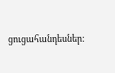ցուցահանդեսներ: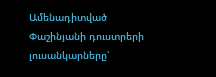Ամենադիտված
Փաշինյանի դուստրերի լուսանկարները՝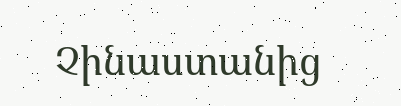Չինաստանից